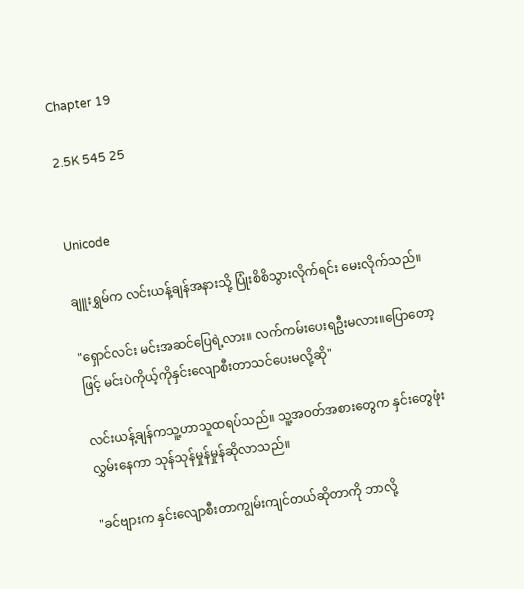Chapter 19

2.5K 545 25


Unicode

ချူးရွှမ်က လင်းယန့်ချန်အနားသို့ ပြုံးစိစိသွားလိုက်ရင်း မေးလိုက်သည်။

"ရှောင်လင်း မင်းအဆင်ပြေရဲ့လား။ လက်ကမ်းပေးရဦးမလား။ပြောတော့ဖြင့် မင်းပဲကိုယ့်ကိုနှင်းလျောစီးတာသင်ပေးမလို့ဆို"

လင်းယန့်ချန်ကသူ့ဟာသူထရပ်သည်။ သူ့အဝတ်အစားတွေက နှင်းတွေဖုံးလွှမ်းနေကာ သုန်သုန်မှုန်မှုန်ဆိုလာသည်။

"ခင်ဗျားက နှင်းလျောစီးတာကျွမ်းကျင်တယ်ဆိုတာကို ဘာလို့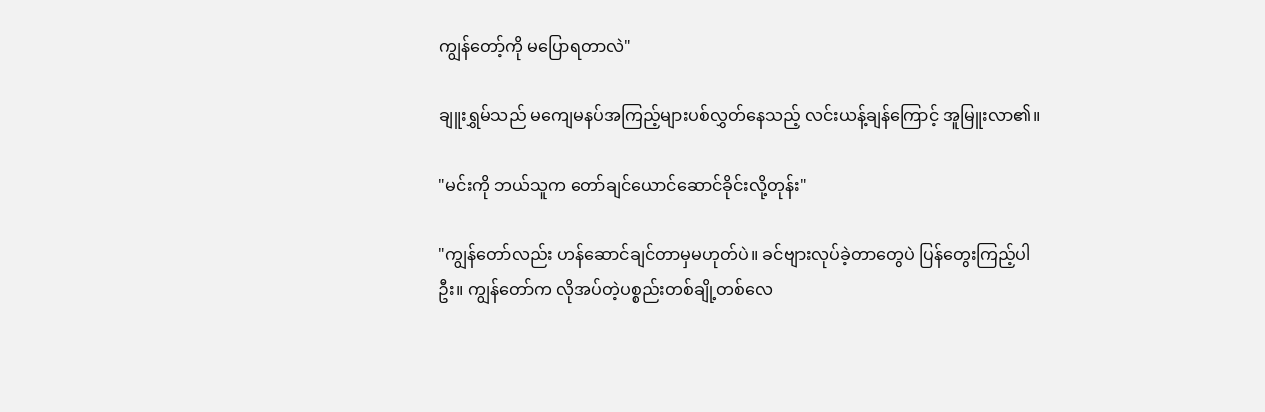ကျွန်တော့်ကို မပြောရတာလဲ"

ချူးရွှမ်သည် မကျေမနပ်အကြည့်များပစ်လွှတ်နေသည့် လင်းယန့်ချန်ကြောင့် အူမြူးလာ၏။

"မင်းကို ဘယ်သူက တော်ချင်ယောင်ဆောင်ခိုင်းလို့တုန်း"

"ကျွန်တော်လည်း ဟန်ဆောင်ချင်တာမှမဟုတ်ပဲ။ ခင်ဗျားလုပ်ခဲ့တာတွေပဲ ပြန်တွေးကြည့်ပါဦး။ ကျွန်တော်က လိုအပ်တဲ့ပစ္စည်းတစ်ချို့တစ်လေ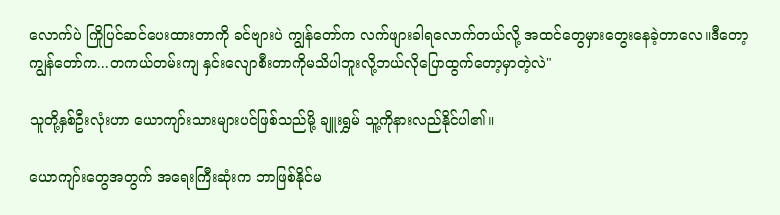လောက်ပဲ ကြိုပြင်ဆင်ပေးထားတာကို ခင်ဗျားပဲ ကျွန်တော်က လက်ဖျားခါရလောက်တယ်လို့ အထင်တွေမှားတွေးနေခဲ့တာလေ။ဒီတော့ ကျွန်တော်က...တကယ်တမ်းကျ နှင်းလျောစီးတာကိုမသိပါဘူးလို့ဘယ်လိုပြောထွက်တော့မှာတဲ့လဲ"

သူတို့နှစ်ဦးလုံးဟာ ယောကျာ်းသားများပင်ဖြစ်သည်မို့ ချူးရွှမ် သူ့ကိုနားလည်နိုင်ပါ၏။

ယောကျာ်းတွေအတွက် အရေးကြီးဆုံးက ဘာဖြစ်နိုင်မ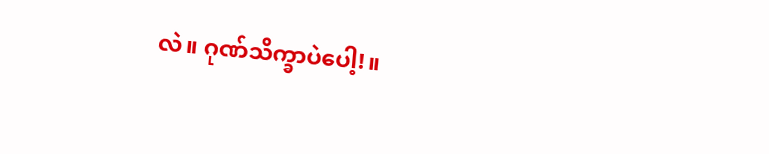လဲ။ ဂုဏ်သိက္ခာပဲပေါ့!။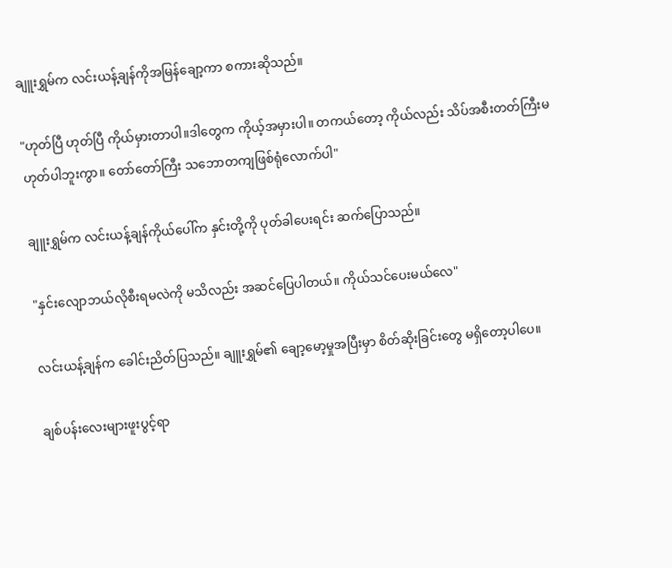ချူးရွှမ်က လင်းယန့်ချန်ကိုအမြန်ချော့ကာ စကားဆိုသည်။

"ဟုတ်ပြီ ဟုတ်ပြီ ကိုယ်မှားတာပါ။ဒါတွေက ကိုယ့်အမှားပါ။ တကယ်တော့ ကိုယ်လည်း သိပ်အစီးတတ်ကြီးမဟုတ်ပါဘူးကွာ။ တော်တော်ကြီး သဘောတကျဖြစ်ရုံလောက်ပါ"

ချူးရွှမ်က လင်းယန့်ချန်ကိုယ်ပေါ်က နှင်းတို့ကို ပုတ်ခါပေးရင်း ဆက်ပြောသည်။

"နှင်းလျောဘယ်လိုစီးရမလဲကို မသိလည်း အဆင်ပြေပါတယ်။ ကိုယ်သင်ပေးမယ်လေ"

လင်းယန့်ချန်က ခေါင်းညိတ်ပြသည်။ ချူးရွှမ်၏ ချော့မော့မှုအပြီးမှာ စိတ်ဆိုးခြင်းတွေ မရှိတော့ပါပေ။

ချစ်ပန်းလေးများဖူးပွင့်ရာ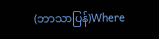(ဘာသာပြန်)Where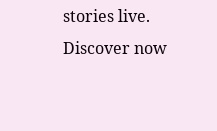stories live. Discover now